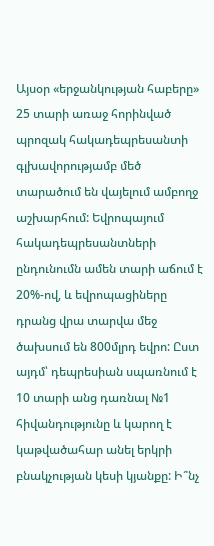Այսօր «երջանկության հաբերը» 25 տարի առաջ հորինված պրոզակ հակադեպրեսանտի գլխավորությամբ մեծ տարածում են վայելում ամբողջ աշխարհում: Եվրոպայում հակադեպրեսանտների ընդունումն ամեն տարի աճում է 20%-ով, և եվրոպացիները դրանց վրա տարվա մեջ ծախսում են 800մլրդ եվրո: Ըստ այդմ՝ դեպրեսիան սպառնում է 10 տարի անց դառնալ №1 հիվանդությունը և կարող է կաթվածահար անել երկրի բնակչության կեսի կյանքը: Ի՞նչ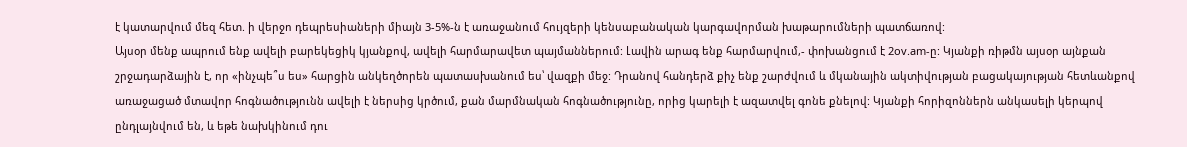է կատարվում մեզ հետ. ի վերջո դեպրեսիաների միայն 3-5%-ն է առաջանում հույզերի կենսաբանական կարգավորման խաթարումների պատճառով:
Այսօր մենք ապրում ենք ավելի բարեկեցիկ կյանքով, ավելի հարմարավետ պայմաններում: Լավին արագ ենք հարմարվում,- փոխանցում է 2ov.am-ը: Կյանքի ռիթմն այսօր այնքան շրջադարձային է, որ «ինչպե՞ս ես» հարցին անկեղծորեն պատասխանում ես՝ վազքի մեջ: Դրանով հանդերձ քիչ ենք շարժվում և մկանային ակտիվության բացակայության հետևանքով առաջացած մտավոր հոգնածությունն ավելի է ներսից կրծում, քան մարմնական հոգնածությունը, որից կարելի է ազատվել գոնե քնելով: Կյանքի հորիզոններն անկասելի կերպով ընդլայնվում են, և եթե նախկինում դու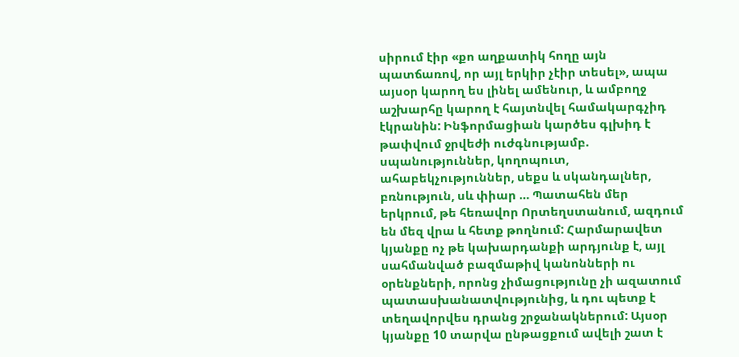սիրում էիր «քո աղքատիկ հողը այն պատճառով, որ այլ երկիր չէիր տեսել», ապա այսօր կարող ես լինել ամենուր, և ամբողջ աշխարհը կարող է հայտնվել համակարգչիդ էկրանին: Ինֆորմացիան կարծես գլխիդ է թափվում ջրվեժի ուժգնությամբ. սպանություններ, կողոպուտ, ահաբեկչություններ, սեքս և սկանդալներ, բռնություն, սև փիար … Պատահեն մեր երկրում, թե հեռավոր Որտեղստանում, ազդում են մեզ վրա և հետք թողնում: Հարմարավետ կյանքը ոչ թե կախարդանքի արդյունք է, այլ սահմանված բազմաթիվ կանոնների ու օրենքների, որոնց չիմացությունը չի ազատում պատասխանատվությունից, և դու պետք է տեղավորվես դրանց շրջանակներում: Այսօր կյանքը 10 տարվա ընթացքում ավելի շատ է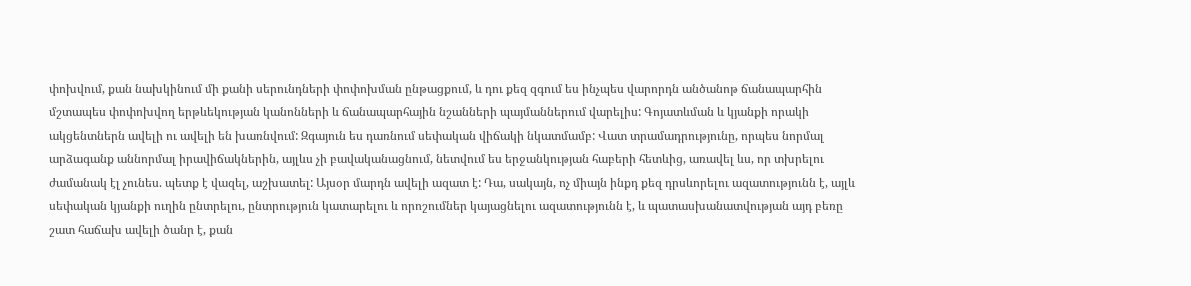փոխվում, քան նախկինում մի քանի սերունդների փոփոխման ընթացքում, և դու քեզ զգում ես ինչպես վարորդն անծանոթ ճանապարհին մշտապես փոփոխվող երթևեկության կանոնների և ճանապարհային նշանների պայմաններում վարելիս: Գոյատևման և կյանքի որակի ակցենտներն ավելի ու ավելի են խառնվում: Զգայուն ես դառնում սեփական վիճակի նկատմամբ: Վատ տրամադրությունը, որպես նորմալ արձագանք աննորմալ իրավիճակներին, այլևս չի բավականացնում, նետվում ես երջանկության հաբերի հետևից, առավել ևս, որ տխրելու ժամանակ էլ չունես. պետք է վազել, աշխատել: Այսօր մարդն ավելի ազատ է: Դա, սակայն, ոչ միայն ինքդ քեզ դրսևորելու ազատությունն է, այլև սեփական կյանքի ուղին ընտրելու, ընտրություն կատարելու և որոշումներ կայացնելու ազատությունն է, և պատասխանատվության այդ բեռը շատ հաճախ ավելի ծանր է, քան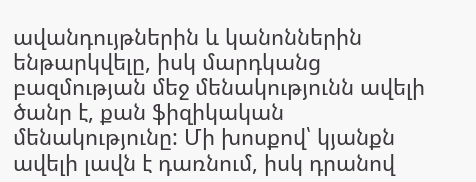ավանդույթներին և կանոններին ենթարկվելը, իսկ մարդկանց բազմության մեջ մենակությունն ավելի ծանր է, քան ֆիզիկական մենակությունը: Մի խոսքով՝ կյանքն ավելի լավն է դառնում, իսկ դրանով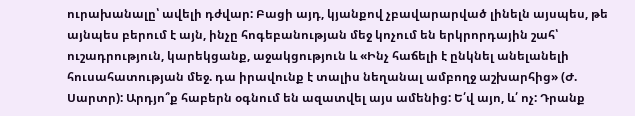ուրախանալը՝ ավելի դժվար: Բացի այդ, կյանքով չբավարարված լինելն այսպես, թե այնպես բերում է այն, ինչը հոգեբանության մեջ կոչում են երկրորդային շահ՝ ուշադրություն, կարեկցանք, աջակցություն և «Ինչ հաճելի է ընկնել անելանելի հուսահատության մեջ. դա իրավունք է տալիս նեղանալ ամբողջ աշխարհից» (Ժ. Սարտր): Արդյո՞ք հաբերն օգնում են ազատվել այս ամենից: Ե՛վ այո, և՛ ոչ: Դրանք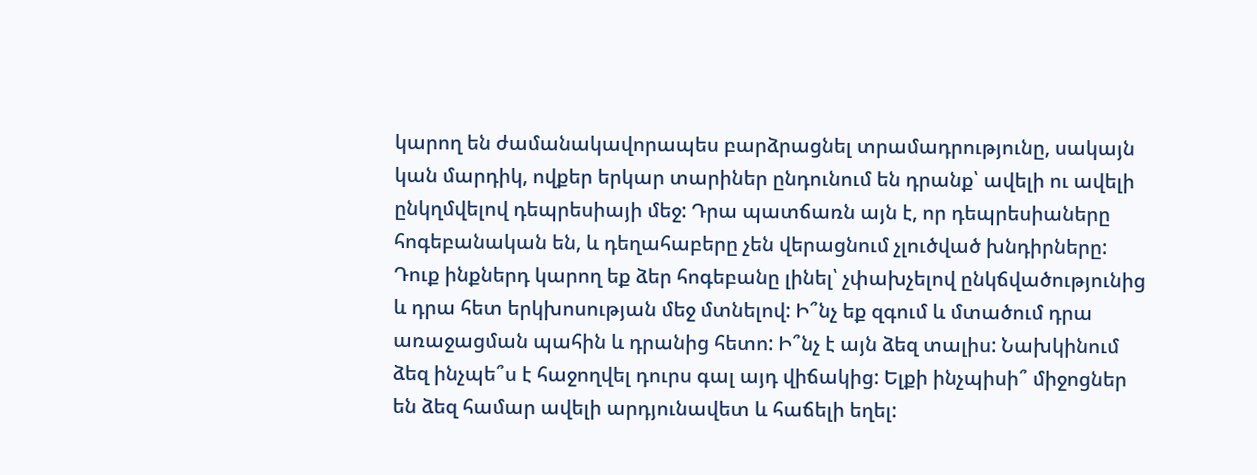կարող են ժամանակավորապես բարձրացնել տրամադրությունը, սակայն կան մարդիկ, ովքեր երկար տարիներ ընդունում են դրանք՝ ավելի ու ավելի ընկղմվելով դեպրեսիայի մեջ: Դրա պատճառն այն է, որ դեպրեսիաները հոգեբանական են, և դեղահաբերը չեն վերացնում չլուծված խնդիրները: Դուք ինքներդ կարող եք ձեր հոգեբանը լինել՝ չփախչելով ընկճվածությունից և դրա հետ երկխոսության մեջ մտնելով: Ի՞նչ եք զգում և մտածում դրա առաջացման պահին և դրանից հետո: Ի՞նչ է այն ձեզ տալիս: Նախկինում ձեզ ինչպե՞ս է հաջողվել դուրս գալ այդ վիճակից: Ելքի ինչպիսի՞ միջոցներ են ձեզ համար ավելի արդյունավետ և հաճելի եղել: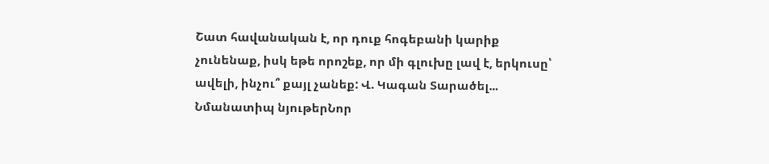Շատ հավանական է, որ դուք հոգեբանի կարիք չունենաք, իսկ եթե որոշեք, որ մի գլուխը լավ է, երկուսը՝ ավելի, ինչու՞ քայլ չանեք: Վ. Կագան Տարածել... Նմանատիպ նյութերՆոր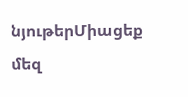նյութերՄիացեք մեզ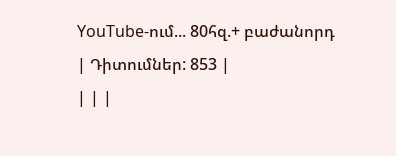YouTube-ում... 80հզ.+ բաժանորդ
| Դիտումներ: 853 |
| | |